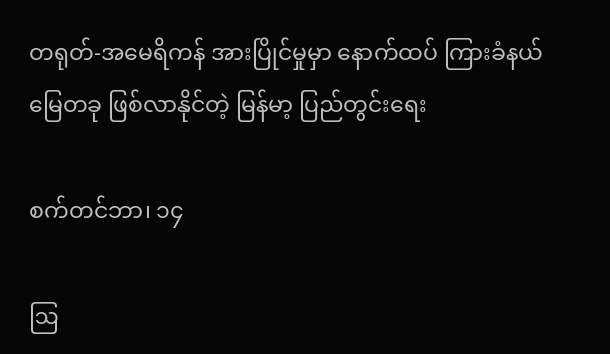တရုတ်-အမေရိကန် အားပြိုင်မှုမှာ နောက်ထပ် ကြားခံနယ်မြေတခု ဖြစ်လာနိုင်တဲ့ မြန်မာ့ ပြည်တွင်းရေး

စက်တင်ဘာ၊ ၁၄

ဩ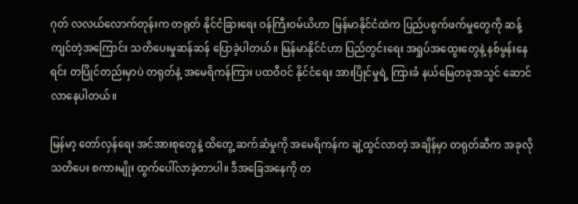ဂုတ် လလယ်လောက်တုန်းက တရုတ် နိုင်ငံခြားရေး ဝန်ကြီးဝမ်ယိဟာ မြန်မာနိုင်ငံထဲက ပြည်ပစွက်ဖက်မှုတွေကို ဆန့်ကျင်တဲ့အကြောင်း သတိပေးမှုဆန်ဆန် ပြောခဲ့ပါတယ်။ မြန်မာနိုင်ငံဟာ ပြည်တွင်းရေး အရှုပ်အထွေးတွေနဲ့ နစ်မွန်းနေရင်း တပြိုင်တည်းမှာပဲ တရုတ်နဲ့ အမေရိကန်ကြား ပထဝီဝင် နိုင်ငံရေး အားပြိုင်မှုရဲ့ ကြားခံ နယ်မြေတခုအသွင် ဆောင်လာနေပါတယ်။

မြန်မာ့ တော်လှန်ရေး အင်အားစုတွေနဲ့ ထိတွေ့ ဆက်ဆံမှုကို အမေရိကန်က ချဲ့ထွင်လာတဲ့ အချိန်မှာ တရုတ်ဆီက အခုလို သတိပေး စကားမျိုး ထွက်ပေါ်လာခဲ့တာပါ။ ဒီအခြေအနေကို တ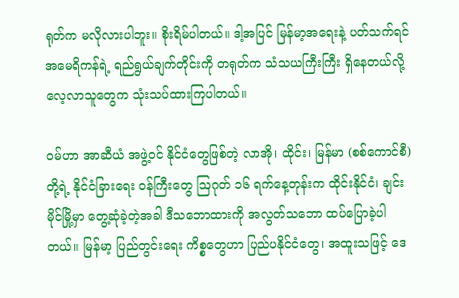ရုတ်က မလိုလားပါဘူး။ စိုးရိမ်ပါတယ်။ ဒါ့အပြင် မြန်မာ့အရေးနဲ့ ပတ်သက်ရင် အမေရိကန်ရဲ့ ရည်ရွယ်ချက်တိုင်းကို တရုတ်က သံသယကြီးကြီး ရှိနေတယ်လို့ လေ့လာသူတွေက သုံးသပ်ထားကြပါတယ်။

ဝမ်ဟာ အာဆီယံ အဖွဲ့ဝင် နိုင်ငံတွေဖြစ်တဲ့ လာအို၊ ထိုင်း၊ မြန်မာ (စစ်ကောင်စီ)တို့ရဲ့ နိုင်ငံခြားရေး ဝန်ကြီးတွေ ဩဂုတ် ၁၆ ရက်နေ့တုန်းက ထိုင်းနိုင်ငံ၊ ချင်းမိုင်မြို့မှာ တွေ့ဆုံခဲ့တဲ့အခါ ဒီသဘောထားကို အလွတ်သဘော ထပ်ပြောခဲ့ပါတယ်။ မြန်မာ့ ပြည်တွင်းရေး ကိစ္စတွေဟာ ပြည်ပနိုင်ငံတွေ၊ အထူးသဖြင့် ဒေ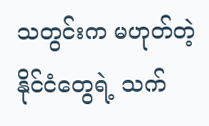သတွင်းက မဟုတ်တဲ့ နိုင်ငံတွေရဲ့ သက်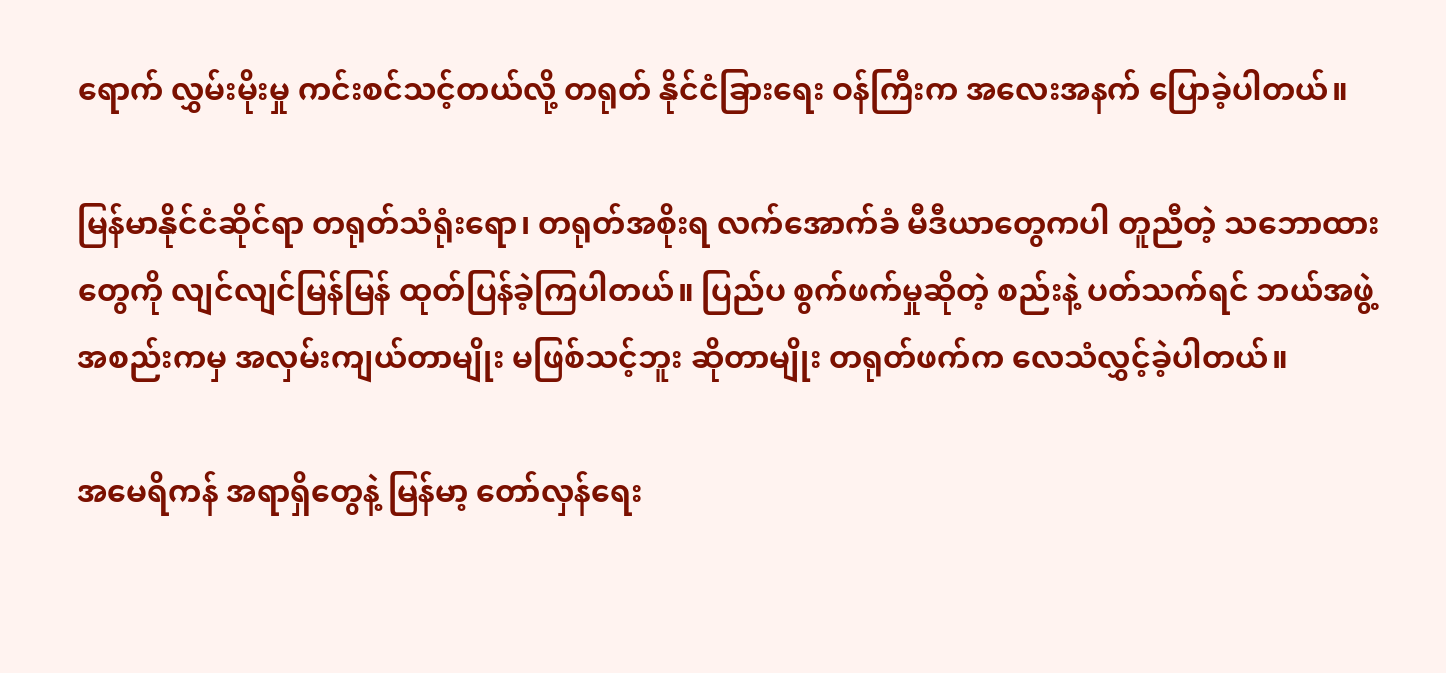ရောက် လွှမ်းမိုးမှု ကင်းစင်သင့်တယ်လို့ တရုတ် နိုင်ငံခြားရေး ဝန်ကြီးက အလေးအနက် ပြောခဲ့ပါတယ်။

မြန်မာနိုင်ငံဆိုင်ရာ တရုတ်သံရုံးရော၊ တရုတ်အစိုးရ လက်အောက်ခံ မီဒီယာတွေကပါ တူညီတဲ့ သဘောထားတွေကို လျင်လျင်မြန်မြန် ထုတ်ပြန်ခဲ့ကြပါတယ်။ ပြည်ပ စွက်ဖက်မှုဆိုတဲ့ စည်းနဲ့ ပတ်သက်ရင် ဘယ်အဖွဲ့အစည်းကမှ အလှမ်းကျယ်တာမျိုး မဖြစ်သင့်ဘူး ဆိုတာမျိုး တရုတ်ဖက်က လေသံလွှင့်ခဲ့ပါတယ်။

အမေရိကန် အရာရှိတွေနဲ့ မြန်မာ့ တော်လှန်ရေး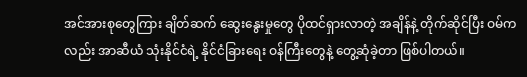အင်အားစုတွေကြား ချိတ်ဆက် ဆွေးနွေးမှုတွေ ပိုထင်ရှားလာတဲ့ အချိန်နဲ့ တိုက်ဆိုင်ပြီး ဝမ်ကလည်း အာဆီယံ သုံးနိုင်ငံရဲ့ နိုင်ငံခြားရေး ဝန်ကြီးတွေနဲ့ တွေ့ဆုံခဲ့တာ ဖြစ်ပါတယ်။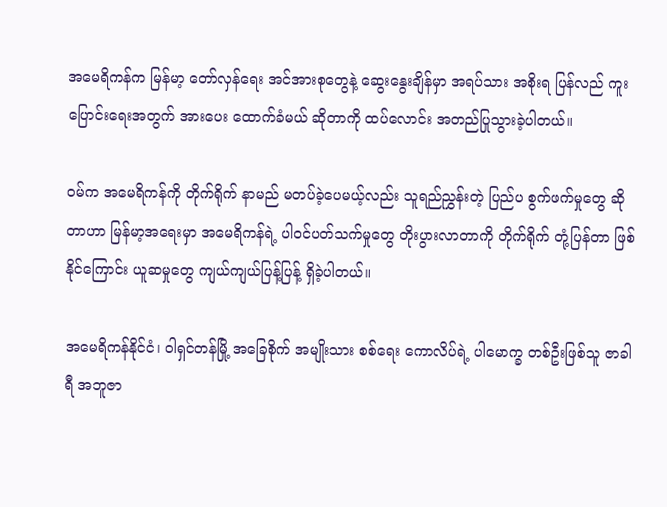အမေရိကန်က မြန်မာ့ တော်လှန်ရေး အင်အားစုတွေနဲ့ ဆွေးနွေးချိန်မှာ အရပ်သား အစိုးရ ပြန်လည် ကူးပြောင်းရေးအတွက် အားပေး ထောက်ခံမယ် ဆိုတာကို ထပ်လောင်း အတည်ပြုသွားခဲ့ပါတယ်။

ဝမ်က အမေရိကန်ကို တိုက်ရိုက် နာမည် မတပ်ခဲ့ပေမယ့်လည်း သူရည်ညွှန်းတဲ့ ပြည်ပ စွက်ဖက်မှုတွေ ဆိုတာဟာ မြန်မာ့အရေးမှာ အမေရိကန်ရဲ့ ပါဝင်ပတ်သက်မှုတွေ တိုးပွားလာတာကို တိုက်ရိုက် တုံ့ပြန်တာ ဖြစ်နိုင်ကြောင်း ယူဆမှုတွေ ကျယ်ကျယ်ပြန့်ပြန့် ရှိခဲ့ပါတယ်။

အမေရိကန်နိုင်ငံ၊ ဝါရှင်တန်မြို့ အခြေစိုက် အမျိုးသား စစ်ရေး ကောလိပ်ရဲ့ ပါမောက္ခ တစ်ဦးဖြစ်သူ ဇာခါရီ အဘူဇာ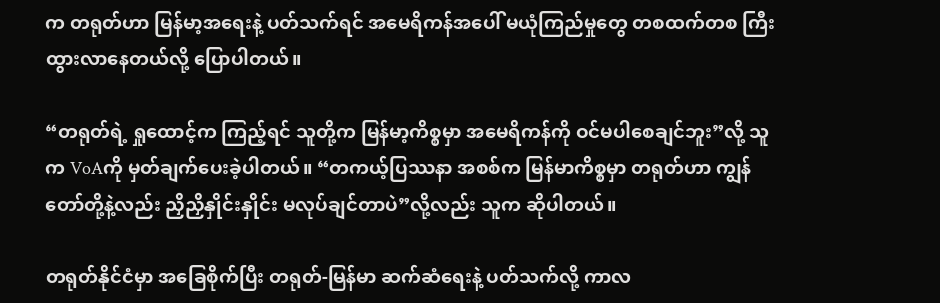က တရုတ်ဟာ မြန်မာ့အရေးနဲ့ ပတ်သက်ရင် အမေရိကန်အပေါ် မယုံကြည်မှုတွေ တစထက်တစ ကြီးထွားလာနေတယ်လို့ ပြောပါတယ်။

“တရုတ်ရဲ့ ရှုထောင့်က ကြည့်ရင် သူတို့က မြန်မာ့ကိစ္စမှာ အမေရိကန်ကို ဝင်မပါစေချင်ဘူး”လို့ သူက VoAကို မှတ်ချက်ပေးခဲ့ပါတယ်။ “တကယ့်ပြဿနာ အစစ်က မြန်မာကိစ္စမှာ တရုတ်ဟာ ကျွန်တော်တို့နဲ့လည်း ညှိညှိနှိုင်းနှိုင်း မလုပ်ချင်တာပဲ”လို့လည်း သူက ဆိုပါတယ်။

တရုတ်နိုင်ငံမှာ အခြေစိုက်ပြီး တရုတ်-မြန်မာ ဆက်ဆံရေးနဲ့ ပတ်သက်လို့ ကာလ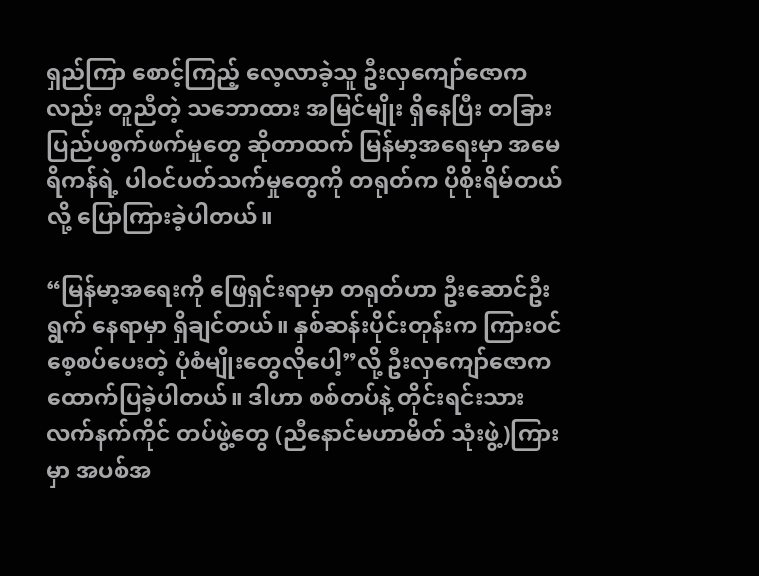ရှည်ကြာ စောင့်ကြည့် လေ့လာခဲ့သူ ဦးလှကျော်ဇောကလည်း တူညီတဲ့ သဘောထား အမြင်မျိုး ရှိနေပြီး တခြား ပြည်ပစွက်ဖက်မှုတွေ ဆိုတာထက် မြန်မာ့အရေးမှာ အမေရိကန်ရဲ့ ပါဝင်ပတ်သက်မှုတွေကို တရုတ်က ပိုစိုးရိမ်တယ်လို့ ပြောကြားခဲ့ပါတယ်။

“မြန်မာ့အရေးကို ဖြေရှင်းရာမှာ တရုတ်ဟာ ဦးဆောင်ဦးရွက် နေရာမှာ ရှိချင်တယ်။ နှစ်ဆန်းပိုင်းတုန်းက ကြားဝင် စေ့စပ်ပေးတဲ့ ပုံစံမျိုးတွေလိုပေါ့”လို့ ဦးလှကျော်ဇောက ထောက်ပြခဲ့ပါတယ်။ ဒါဟာ စစ်တပ်နဲ့ တိုင်းရင်းသား လက်နက်ကိုင် တပ်ဖွဲ့တွေ (ညီနောင်မဟာမိတ် သုံးဖွဲ့)ကြားမှာ အပစ်အ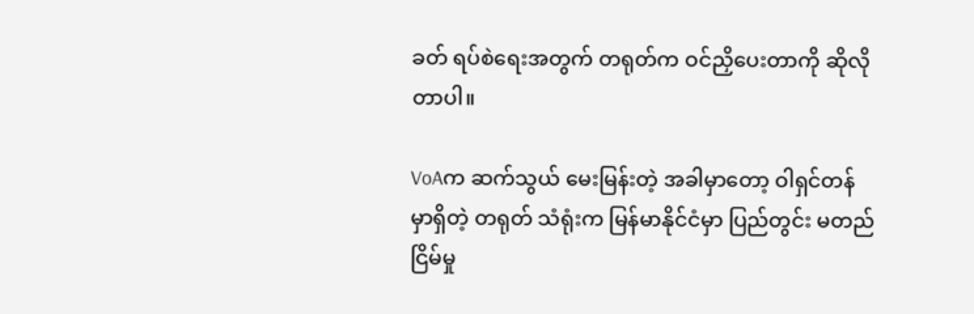ခတ် ရပ်စဲရေးအတွက် တရုတ်က ဝင်ညှိပေးတာကို ဆိုလိုတာပါ။

VoAက ဆက်သွယ် မေးမြန်းတဲ့ အခါမှာတော့ ဝါရှင်တန်မှာရှိတဲ့ တရုတ် သံရုံးက မြန်မာနိုင်ငံမှာ ပြည်တွင်း မတည်ငြိမ်မှု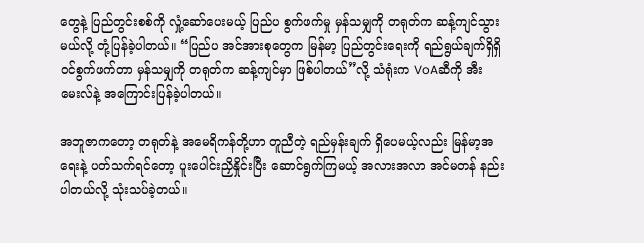တွေနဲ့ ပြည်တွင်းစစ်ကို လှုံ့ဆော်ပေးမယ့် ပြည်ပ စွက်ဖက်မှု မှန်သမျှကို တရုတ်က ဆန့်ကျင်သွားမယ်လို့ တုံ့ပြန်ခဲ့ပါတယ်။ “ပြည်ပ အင်အားစုတွေက မြန်မာ့ ပြည်တွင်းရေးကို ရည်ရွယ်ချက်ရှိရှိ ဝင်စွက်ဖက်တာ မှန်သမျှကို တရုတ်က ဆန့်ကျင်မှာ ဖြစ်ပါတယ်”လို့ သံရုံးက VoAဆီကို အီးမေးလ်နဲ့ အကြောင်းပြန်ခဲ့ပါတယ်။

အဘူဇာကတော့ တရုတ်နဲ့ အမေရိကန်တို့ဟာ တူညီတဲ့ ရည်မှန်းချက် ရှိပေမယ့်လည်း မြန်မာ့အရေးနဲ့ ပတ်သက်ရင်တော့ ပူးပေါင်းညှိနှိုင်းပြီး ဆောင်ရွက်ကြမယ့် အလားအလာ အင်မတန် နည်းပါတယ်လို့ သုံးသပ်ခဲ့တယ်။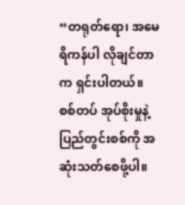“တရုတ်ရော၊ အမေရိကန်ပါ လိုချင်တာက ရှင်းပါတယ်။ စစ်တပ် အုပ်စိုးမှုနဲ့ ပြည်တွင်းစစ်ကို အဆုံးသတ်စေဖို့ပါ။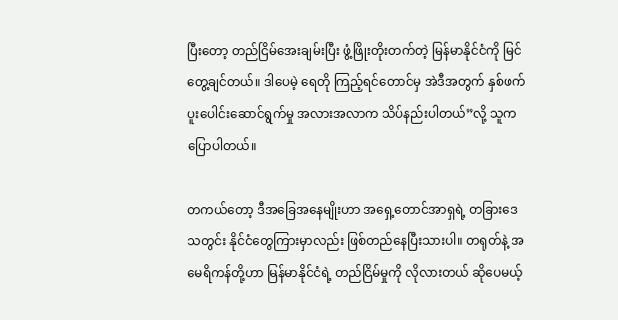ပြီးတော့ တည်ငြိမ်အေးချမ်းပြီး ဖွံ့ဖြိုးတိုးတက်တဲ့ မြန်မာနိုင်ငံကို မြင်တွေ့ချင်တယ်။ ဒါပေမဲ့ ရေတို ကြည့်ရင်တောင်မှ အဲဒီအတွက် နှစ်ဖက် ပူးပေါင်းဆောင်ရွက်မှု အလားအလာက သိပ်နည်းပါတယ်”လို့ သူက ပြောပါတယ်။

တကယ်တော့ ဒီအခြေအနေမျိုးဟာ အရှေ့တောင်အာရှရဲ့ တခြားဒေသတွင်း နိုင်ငံတွေကြားမှာလည်း ဖြစ်တည်နေပြီးသားပါ။ တရုတ်နဲ့ အမေရိကန်တို့ဟာ မြန်မာနိုင်ငံရဲ့ တည်ငြိမ်မှုကို လိုလားတယ် ဆိုပေမယ့်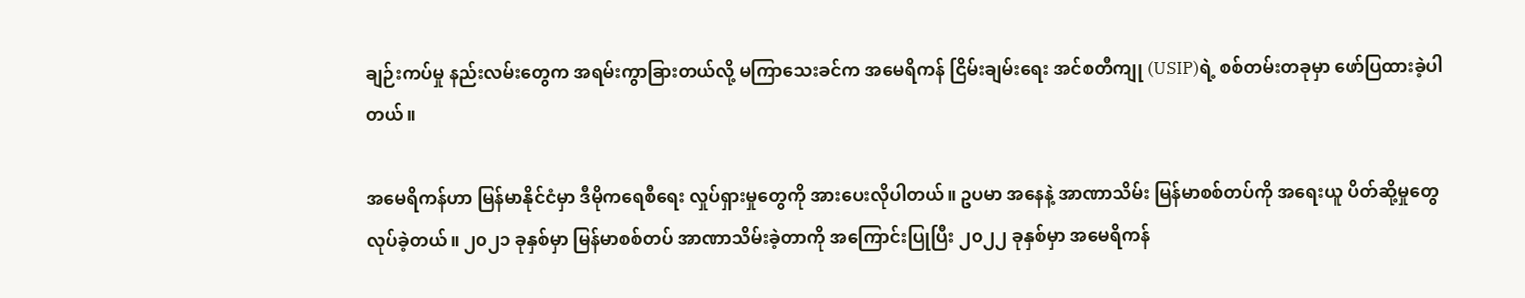ချဉ်းကပ်မှု နည်းလမ်းတွေက အရမ်းကွာခြားတယ်လို့ မကြာသေးခင်က အမေရိကန် ငြိမ်းချမ်းရေး အင်စတီကျု (USIP)ရဲ့ စစ်တမ်းတခုမှာ ဖော်ပြထားခဲ့ပါတယ်။

အမေရိကန်ဟာ မြန်မာနိုင်ငံမှာ ဒီမိုကရေစီရေး လှုပ်ရှားမှုတွေကို အားပေးလိုပါတယ်။ ဥပမာ အနေနဲ့ အာဏာသိမ်း မြန်မာစစ်တပ်ကို အရေးယူ ပိတ်ဆို့မှုတွေ လုပ်ခဲ့တယ်။ ၂၀၂၁ ခုနှစ်မှာ မြန်မာစစ်တပ် အာဏာသိမ်းခဲ့တာကို အကြောင်းပြုပြီး ၂၀၂၂ ခုနှစ်မှာ အမေရိကန်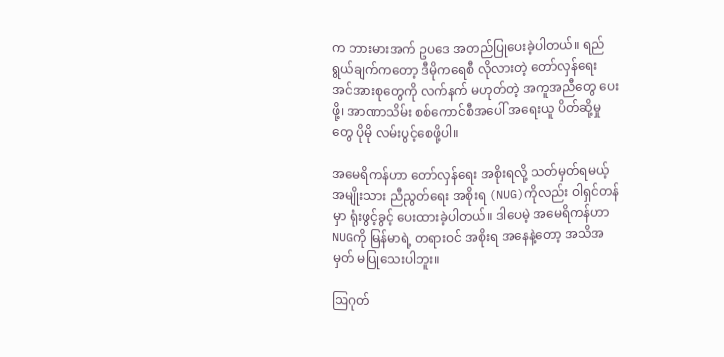က ဘားမားအက် ဥပဒေ အတည်ပြုပေးခဲ့ပါတယ်။ ရည်ရွယ်ချက်ကတော့ ဒီမိုကရေစီ လိုလားတဲ့ တော်လှန်ရေး အင်အားစုတွေကို လက်နက် မဟုတ်တဲ့ အကူအညီတွေ ပေးဖို့၊ အာဏာသိမ်း စစ်ကောင်စီအပေါ် အရေးယူ ပိတ်ဆို့မှုတွေ ပိုမို လမ်းပွင့်စေဖို့ပါ။

အမေရိကန်ဟာ တော်လှန်ရေး အစိုးရလို့ သတ်မှတ်ရမယ့် အမျိုးသား ညီညွတ်ရေး အစိုးရ (NUG)ကိုလည်း ဝါရှင်တန်မှာ ရုံးဖွင့်ခွင့် ပေးထားခဲ့ပါတယ်။ ဒါပေမဲ့ အမေရိကန်ဟာ NUGကို မြန်မာရဲ့ တရားဝင် အစိုးရ အနေနဲ့တော့ အသိအမှတ် မပြုသေးပါဘူး။

ဩဂုတ်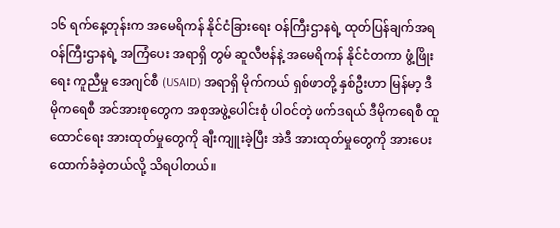၁၆ ရက်နေ့တုန်းက အမေရိကန် နိုင်ငံခြားရေး ဝန်ကြီးဌာနရဲ့ ထုတ်ပြန်ချက်အရ ဝန်ကြီးဌာနရဲ့ အကြံပေး အရာရှိ တွမ် ဆူလီဗန်နဲ့ အမေရိကန် နိုင်ငံတကာ ဖွံ့ဖြိုးရေး ကူညီမှု အေဂျင်စီ (USAID) အရာရှိ မိုက်ကယ် ရှစ်ဖာတို့ နှစ်ဦးဟာ မြန်မာ့ ဒီမိုကရေစီ အင်အားစုတွေက အစုအဖွဲ့ပေါင်းစုံ ပါဝင်တဲ့ ဖက်ဒရယ် ဒီမိုကရေစီ ထူထောင်ရေး အားထုတ်မှုတွေကို ချီးကျူးခဲ့ပြီး အဲဒီ အားထုတ်မှုတွေကို အားပေး ထောက်ခံခဲ့တယ်လို့ သိရပါတယ်။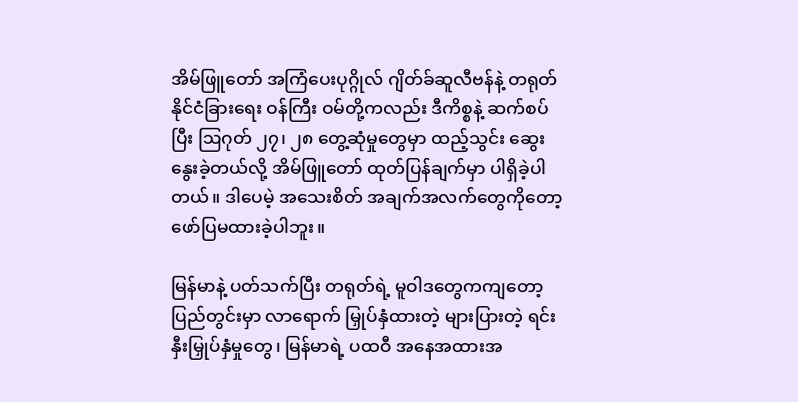အိမ်ဖြူတော် အကြံပေးပုဂ္ဂိုလ် ဂျိတ်ခ်ဆူလီဗန်နဲ့ တရုတ်နိုင်ငံခြားရေး ဝန်ကြီး ဝမ်တို့ကလည်း ဒီကိစ္စနဲ့ ဆက်စပ်ပြီး ဩဂုတ် ၂၇၊ ၂၈ တွေ့ဆုံမှုတွေမှာ ထည့်သွင်း ဆွေးနွေးခဲ့တယ်လို့ အိမ်ဖြူတော် ထုတ်ပြန်ချက်မှာ ပါရှိခဲ့ပါတယ်။ ဒါပေမဲ့ အသေးစိတ် အချက်အလက်တွေကိုတော့ ဖော်ပြမထားခဲ့ပါဘူး။

မြန်မာနဲ့ ပတ်သက်ပြီး တရုတ်ရဲ့ မူဝါဒတွေကကျတော့ ပြည်တွင်းမှာ လာရောက် မြှုပ်နှံထားတဲ့ များပြားတဲ့ ရင်းနှီးမြှုပ်နှံမှုတွေ၊ မြန်မာရဲ့ ပထဝီ အနေအထားအ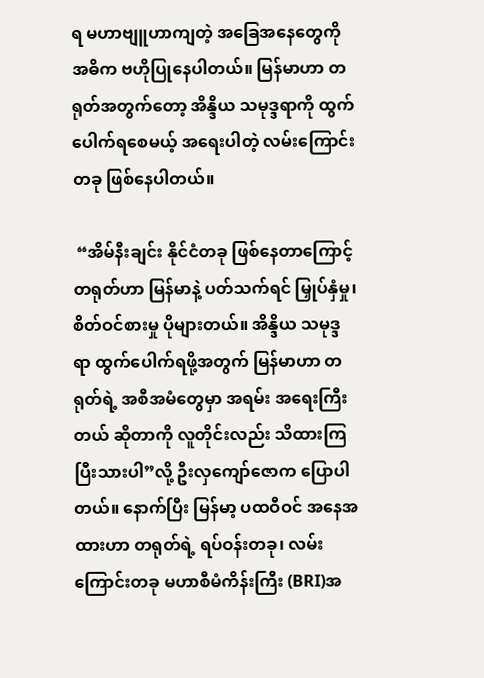ရ မဟာဗျူဟာကျတဲ့ အခြေအနေတွေကို အဓိက ဗဟိုပြုနေပါတယ်။ မြန်မာဟာ တရုတ်အတွက်တော့ အိန္ဒိယ သမုဒ္ဒရာကို ထွက်ပေါက်ရစေမယ့် အရေးပါတဲ့ လမ်းကြောင်းတခု ဖြစ်နေပါတယ်။

 “အိမ်နီးချင်း နိုင်ငံတခု ဖြစ်နေတာကြောင့် တရုတ်ဟာ မြန်မာနဲ့ ပတ်သက်ရင် မြှုပ်နှံမှု၊ စိတ်ဝင်စားမှု ပိုများတယ်။ အိန္ဒိယ သမုဒ္ဒရာ ထွက်ပေါက်ရဖို့အတွက် မြန်မာဟာ တရုတ်ရဲ့ အစီအမံတွေမှာ အရမ်း အရေးကြီးတယ် ဆိုတာကို လူတိုင်းလည်း သိထားကြပြီးသားပါ”လို့ ဦးလှကျော်ဇောက ပြောပါတယ်။ နောက်ပြီး မြန်မာ့ ပထဝီဝင် အနေအထားဟာ တရုတ်ရဲ့ ရပ်ဝန်းတခု၊ လမ်းကြောင်းတခု မဟာစီမံကိန်းကြီး (BRI)အ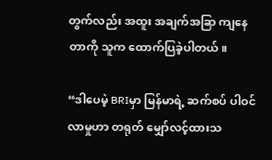တွက်လည်း အထူး အချက်အခြာ ကျနေတာကို သူက ထောက်ပြခဲ့ပါတယ်။

“ဒါပေမဲ့ BRIမှာ မြန်မာရဲ့ ဆက်စပ် ပါဝင်လာမှုဟာ တရုတ် မျှော်လင့်ထားသ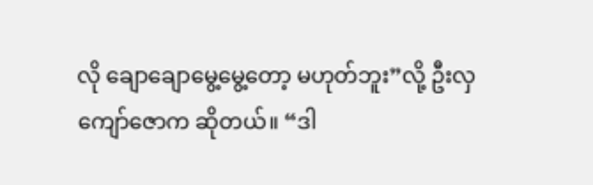လို ချောချောမွေ့မွေ့တော့ မဟုတ်ဘူး”လို့ ဦးလှကျော်ဇောက ဆိုတယ်။ “ဒါ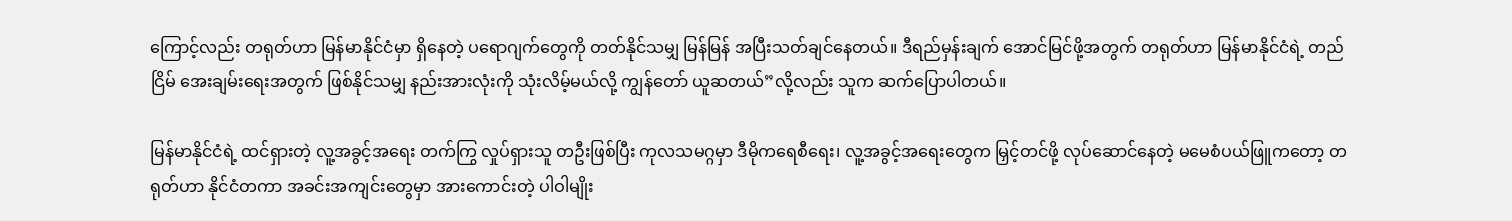ကြောင့်လည်း တရုတ်ဟာ မြန်မာနိုင်ငံမှာ ရှိနေတဲ့ ပရောဂျက်တွေကို တတ်နိုင်သမျှ မြန်မြန် အပြီးသတ်ချင်နေတယ်။ ဒီရည်မှန်းချက် အောင်မြင်ဖို့အတွက် တရုတ်ဟာ မြန်မာနိုင်ငံရဲ့ တည်ငြိမ် အေးချမ်းရေးအတွက် ဖြစ်နိုင်သမျှ နည်းအားလုံးကို သုံးလိမ့်မယ်လို့ ကျွန်တော် ယူဆတယ်”လို့လည်း သူက ဆက်ပြောပါတယ်။

မြန်မာနိုင်ငံရဲ့ ထင်ရှားတဲ့ လူ့အခွင့်အရေး တက်ကြွ လှုပ်ရှားသူ တဦးဖြစ်ပြီး ကုလသမဂ္ဂမှာ ဒီမိုကရေစီရေး၊ လူ့အခွင့်အရေးတွေက မြှင့်တင်ဖို့ လုပ်ဆောင်နေတဲ့ မမေစံပယ်ဖြူကတော့ တရုတ်ဟာ နိုင်ငံတကာ အခင်းအကျင်းတွေမှာ အားကောင်းတဲ့ ပါဝါမျိုး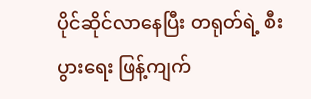ပိုင်ဆိုင်လာနေပြီး တရုတ်ရဲ့ စီးပွားရေး ဖြန့်ကျက်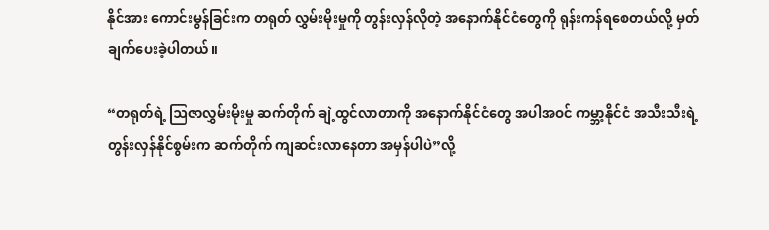နိုင်အား ကောင်းမွန်ခြင်းက တရုတ် လွှမ်းမိုးမှုကို တွန်းလှန်လိုတဲ့ အနောက်နိုင်ငံတွေကို ရုန်းကန်ရစေတယ်လို့ မှတ်ချက်ပေးခဲ့ပါတယ်။

“တရုတ်ရဲ့ ဩဇာလွှမ်းမိုးမှု ဆက်တိုက် ချဲ့ထွင်လာတာကို အနောက်နိုင်ငံတွေ အပါအဝင် ကမ္ဘာ့နိုင်ငံ အသီးသီးရဲ့ တွန်းလှန်နိုင်စွမ်းက ဆက်တိုက် ကျဆင်းလာနေတာ အမှန်ပါပဲ”လို့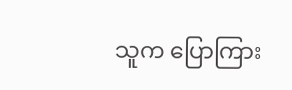သူက ပြောကြား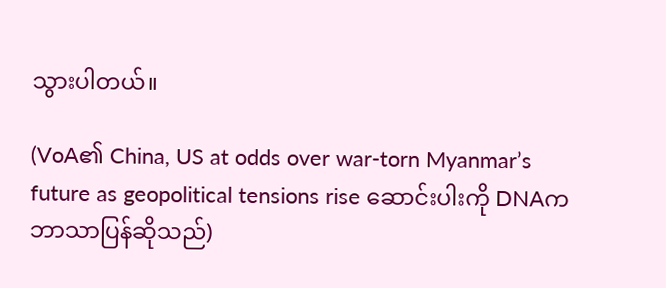သွားပါတယ်။

(VoA၏ China, US at odds over war-torn Myanmar’s future as geopolitical tensions rise ဆောင်းပါးကို DNAက ဘာသာပြန်ဆိုသည်)